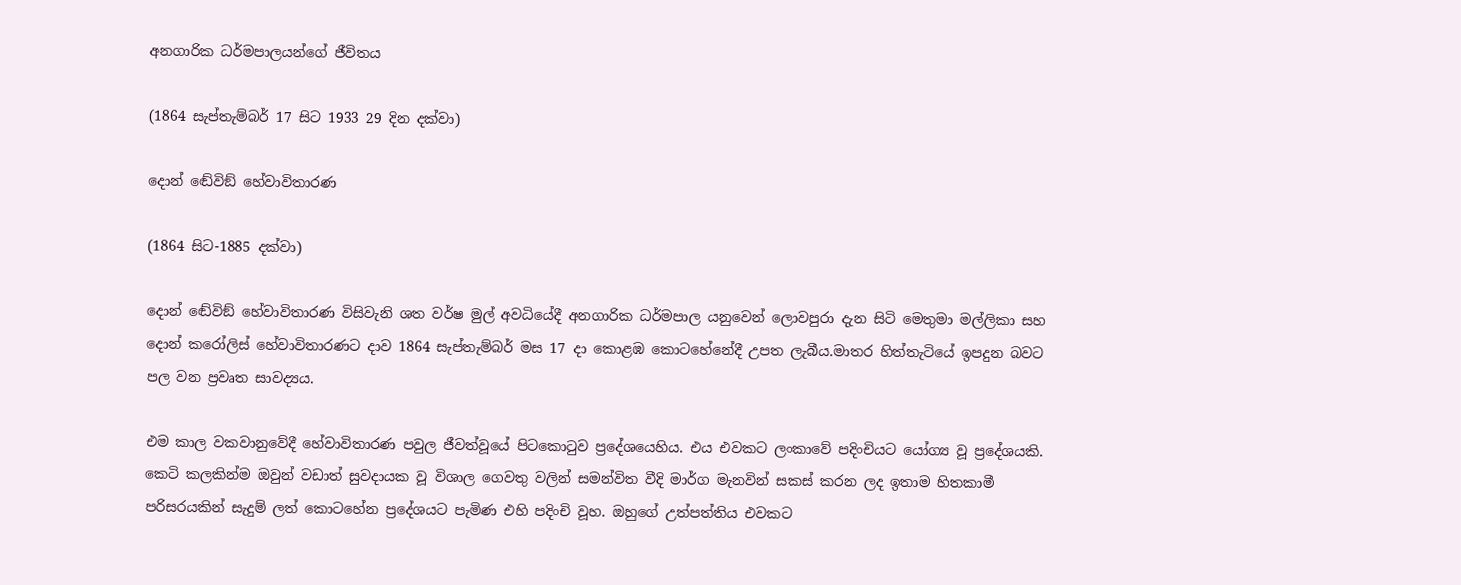අනගාරික ධර්මපාලයන්ගේ ජීවිතය

(1864 සැප්තැම්බර් 17 සිට 1933 29 දින දක්වා)

දොන් ඬේවිඞ් හේවාවිතාරණ

(1864 සිට-1885 දක්වා)

දොන් ඬේවිඞ් හේවාවිතාරණ විසිවැනි ශත වර්ෂ මුල් අවධියේදී අනගාරික ධර්මපාල යනුවෙන් ලොවපුරා දැන සිටි මෙතුමා මල්ලිකා සහ දොන් කරෝලිස් හේවාවිතාරණට දාව 1864 සැප්තැම්බර් මස 17 දා කොළඹ කොටහේනේදී උපත ලැබීය.මාතර හිත්තැටියේ ඉපදුන බවට පල වන ප්‍රවෘත සාවද්‍යය.

එම කාල වකවානුවේදී හේවාවිතාරණ පවුල ජීවත්වූයේ පිටකොටුව ප්‍රදේශයෙහිය. එය එවකට ලංකාවේ පදිංචියට යෝග්‍ය වූ ප්‍රදේශයකි. කෙටි කලකින්ම ඔවුන් වඩාත් සුවදායක වූ විශාල ගෙවතු වලින් සමන්විත වීදි මාර්ග මැනවින් සකස් කරන ලද ඉතාම හිතකාමී පරිසරයකින් සැදුම් ලත් කොටහේන ප්‍රදේශයට පැමිණ එහි පදිංචි වූහ. ඔහුගේ උත්පත්තිය එවකට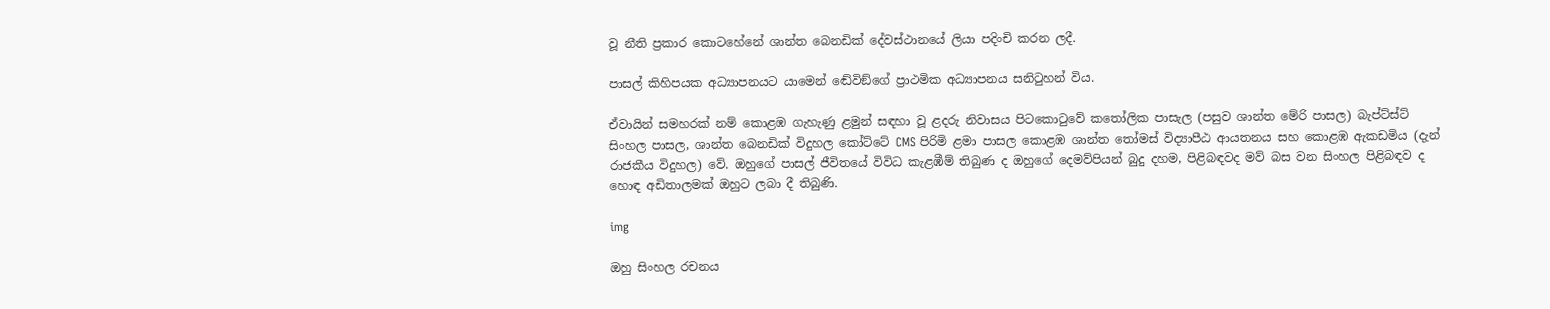වූ නීති ප්‍රකාර කොටහේනේ ශාන්ත බෙනඩික් දේවස්ථානයේ ලියා පදිංචි කරන ලදී.

පාසල් කිහිපයක අධ්‍යාපනයට යාමෙන් ඬේවිඞ්ගේ ප්‍රාථමික අධ්‍යාපනය සනිටුහන් විය.

ඒවායින් සමහරක් නම් කොළඹ ගැහැණු ළමුන් සඳහා වූ ළදරු නිවාසය පිටකොටුවේ කතෝලික පාසැල (පසුව ශාන්ත මේරි පාසල) බැප්ට්ස්ට් සිංහල පාසල, ශාන්ත බෙනඩික් විදුහල කෝට්ටේ CMS පිරිමි ළමා පාසල කොළඹ ශාන්ත තෝමස් විද්‍යාපීඨ ආයතනය සහ කොළඹ ඇකඩමිය (දැන් රාජකීය විදුහල) වේ. ඔහුගේ පාසල් ජීවිතයේ විවිධ කැළඹීම් තිබුණ ද ඔහුගේ දෙමව්පියන් බුදු දහම, පිළිබඳවද මව් බස වන සිංහල පිළිබඳව ද හොඳ අඩිතාලමක් ඔහුට ලබා දී තිබුණි.

img

ඔහු සිංහල රචනය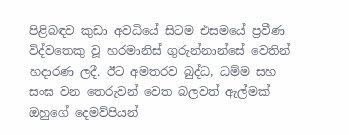පිළිබඳව කුඩා අවධියේ සිටම එසමයේ ප්‍රවීණ විද්වතෙකු වූ හරමානිස් ගුරුන්නාන්සේ වෙතින් හදාරණ ලදී. ඊට අමතරව බුද්ධ, ධම්ම සහ සංඝ වන තෙරුවන් වෙත බලවත් ඇල්මක් ඔහුගේ දෙමව්පියන්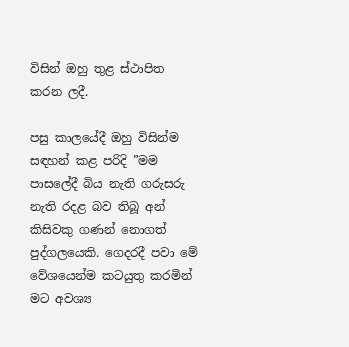විසින් ඔහු තුළ ස්ථාපිත කරන ලදී.

පසු කාලයේදී ඔහු විසින්ම සඳහන් කළ පරිදි ”මම පාසලේදී බිය නැති ගරුසරු නැති රදළ බව තිබූ අන් කිසිවකු ගණන් නොගත් පුද්ගලයෙකි. ගෙදරදී පවා මේ වේශයෙන්ම කටයුතු කරමින් මට අවශ්‍ය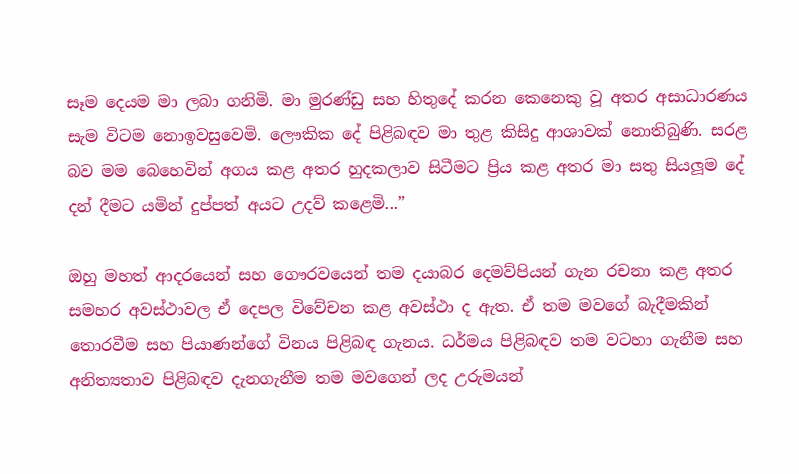සෑම දෙයම මා ලබා ගනිමි. මා මුරණ්ඩු සහ හිතුදේ කරන කෙනෙකු වූ අතර අසාධාරණය සැම විටම නොඉවසුවෙමි. ලෞකික දේ පිළිබඳව මා තුළ කිසිදු ආශාවක් නොතිබුණි. සරළ බව මම බෙහෙවින් අගය කළ අතර හුදකලාව සිටීමට ප්‍රිය කළ අතර මා සතු සියලූම දේ දන් දීමට යමින් දුප්පත් අයට උදව් කළෙමි...”

ඔහු මහත් ආදරයෙන් සහ ගෞරවයෙන් තම දයාබර දෙමව්පියන් ගැන රචනා කළ අතර සමහර අවස්ථාවල ඒ දෙපල විවේචන කළ අවස්ථා ද ඇත. ඒ තම මවගේ බැදීමකින් තොරවීම සහ පියාණන්ගේ විනය පිළිබඳ ගැනය. ධර්මය පිළිබඳව තම වටහා ගැනීම සහ අනිත්‍යතාව පිළිබඳව දැනගැනීම තම මවගෙන් ලද උරුමයන්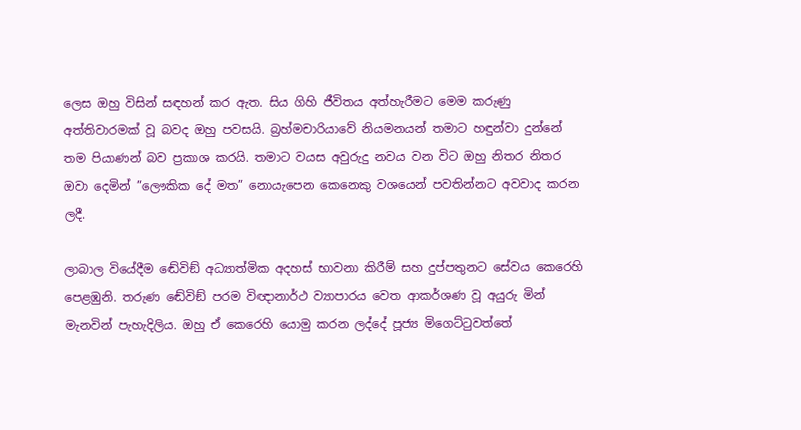ලෙස ඔහු විසින් සඳහන් කර ඇත. සිය ගිහි ජීවිතය අත්හැරීමට මෙම කරුණු අත්තිවාරමක් වූ බවද ඔහු පවසයි. බ්‍රහ්මචාරියාවේ නියමනයන් තමාට හඳුන්වා දුන්නේ තම පියාණන් බව ප්‍රකාශ කරයි. තමාට වයස අවුරුදු නවය වන විට ඔහු නිතර නිතර ඔවා දෙමින් ”ලෞකික දේ මත” නොයැපෙන කෙනෙකු වශයෙන් පවතින්නට අවවාද කරන ලදී.

ලාබාල වියේදීම ඬේවිඞ් අධ්‍යාත්මික අදහස් භාවනා කිරීම් සහ දුප්පතුනට සේවය කෙරෙහි පෙළඹුනි. තරුණ ඬේවිඞ් පරම විඥානාර්ථ ව්‍යාපාරය වෙත ආකර්ශණ වූ අයුරු මින් මැනවින් පැහැදිලිය. ඔහු ඒ කෙරෙහි යොමු කරන ලද්දේ පූජ්‍ය මිගෙට්ටුවත්තේ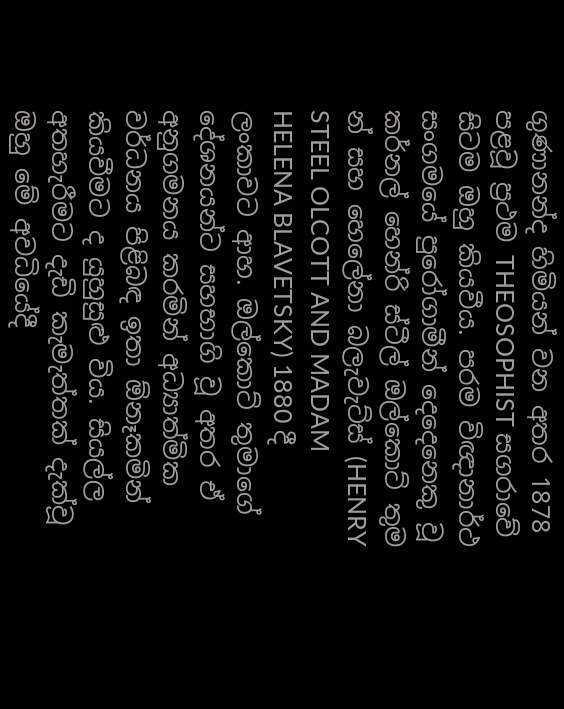ගුණානන්ද හිමියන් වන අතර 1878 පළවූ ප්‍රථම THEOSOPHIST සගරාවේ සිටම ඔහු කියවීය. පරම විඥානාර්ථ සංගමයේ පුරෝගාමීන් දෙදෙනෙකු වූ කර්නල් හෙන්රි ස්ටීල් ඔල්කොට් තුම න් සහ හෙලේනා බලැවැට්ස් (HENRY STEEL OLCOTT AND MADAM HELENA BLAVETSKY) 1880 දී ලංකාවට ආහ. ඔල්කොට් තුමාගේ දේශනයන්ට සහභාගි වූ අතර ඒ අනුගමනය කරමින් අධ්‍යාත්මික වර්ධනය පිළිබඳ ඉතා ඕනෑකමින් කියවීමට ද යුහුසුළු විය. සියල්ල අතහැරීමට දැඩි කැමැත්තක් දැක්වූ ඔහු මේ අවධියේදී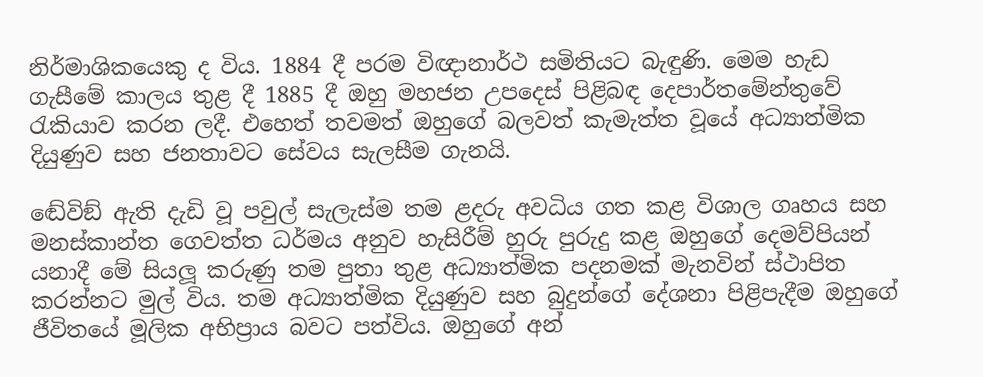නිර්මාශිකයෙකු ද විය. 1884 දී පරම විඥානාර්ථ සමිතියට බැඳුණි. මෙම හැඩ ගැසීමේ කාලය තුළ දී 1885 දී ඔහු මහජන උපදෙස් පිළිබඳ දෙපාර්තමේන්තුවේ රැකියාව කරන ලදී. එහෙත් තවමත් ඔහුගේ බලවත් කැමැත්ත වූයේ අධ්‍යාත්මික දියුණුව සහ ජනතාවට සේවය සැලසීම ගැනයි.

ඬේවිඞ් ඇති දැඩි වූ පවුල් සැලැස්ම තම ළදරු අවධිය ගත කළ විශාල ගෘහය සහ මනස්කාන්ත ගෙවත්ත ධර්මය අනුව හැසිරීම් හුරු පුරුදු කළ ඔහුගේ දෙමව්පියන් යනාදී මේ සියලූ කරුණු තම පුතා තුළ අධ්‍යාත්මික පදනමක් මැනවින් ස්ථාපිත කරන්නට මුල් විය. තම අධ්‍යාත්මික දියුණුව සහ බුදුන්ගේ දේශනා පිළිපැදීම ඔහුගේ ජීවිතයේ මූලික අභිප්‍රාය බවට පත්විය. ඔහුගේ අන්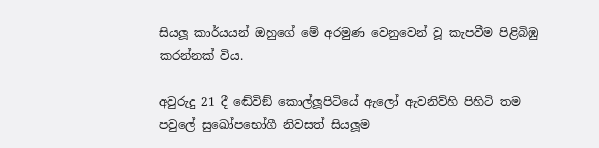සියලූ කාර්යයන් ඔහුගේ මේ අරමුණ වෙනුවෙන් වූ කැපවීම පිළිබිඹු කරන්නක් විය.

අවුරුදු 21 දී ඬේවිඞ් කොල්ලූපිටියේ ඇලෝ ඇවනිව්හි පිහිටි තම පවුලේ සුඛෝපභෝගී නිවසත් සියලූම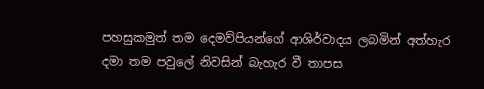පහසුකමුත් තම දෙමව්පියන්ගේ ආශිර්වාදය ලබමින් අත්හැර දමා තම පවුලේ නිවසින් බැහැර වී තාපස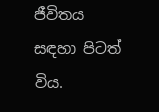ජීවිතය සඳහා පිටත් විය.